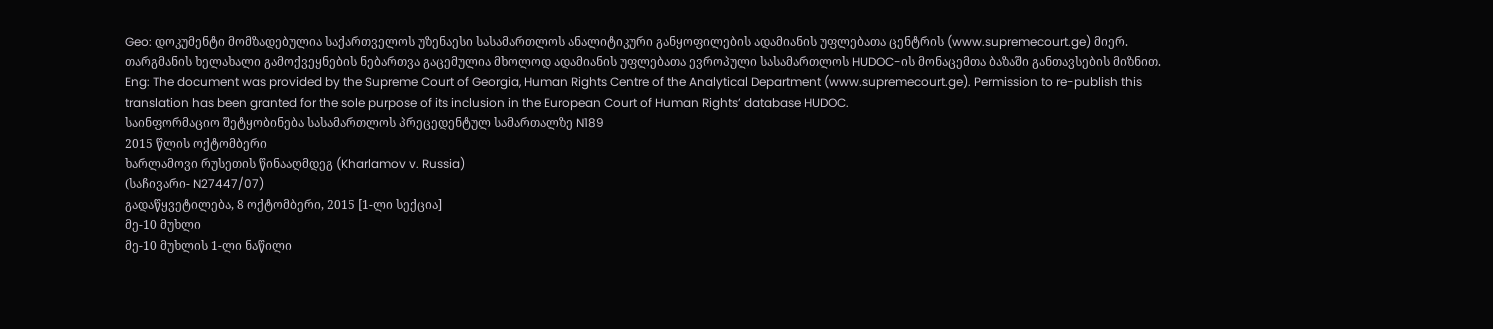Geo: დოკუმენტი მომზადებულია საქართველოს უზენაესი სასამართლოს ანალიტიკური განყოფილების ადამიანის უფლებათა ცენტრის (www.supremecourt.ge) მიერ. თარგმანის ხელახალი გამოქვეყნების ნებართვა გაცემულია მხოლოდ ადამიანის უფლებათა ევროპული სასამართლოს HUDOC-ის მონაცემთა ბაზაში განთავსების მიზნით.
Eng: The document was provided by the Supreme Court of Georgia, Human Rights Centre of the Analytical Department (www.supremecourt.ge). Permission to re-publish this translation has been granted for the sole purpose of its inclusion in the European Court of Human Rights’ database HUDOC.
საინფორმაციო შეტყობინება სასამართლოს პრეცედენტულ სამართალზე N189
2015 წლის ოქტომბერი
ხარლამოვი რუსეთის წინააღმდეგ (Kharlamov v. Russia)
(საჩივარი- N27447/07)
გადაწყვეტილება, 8 ოქტომბერი, 2015 [1-ლი სექცია]
მე-10 მუხლი
მე-10 მუხლის 1-ლი ნაწილი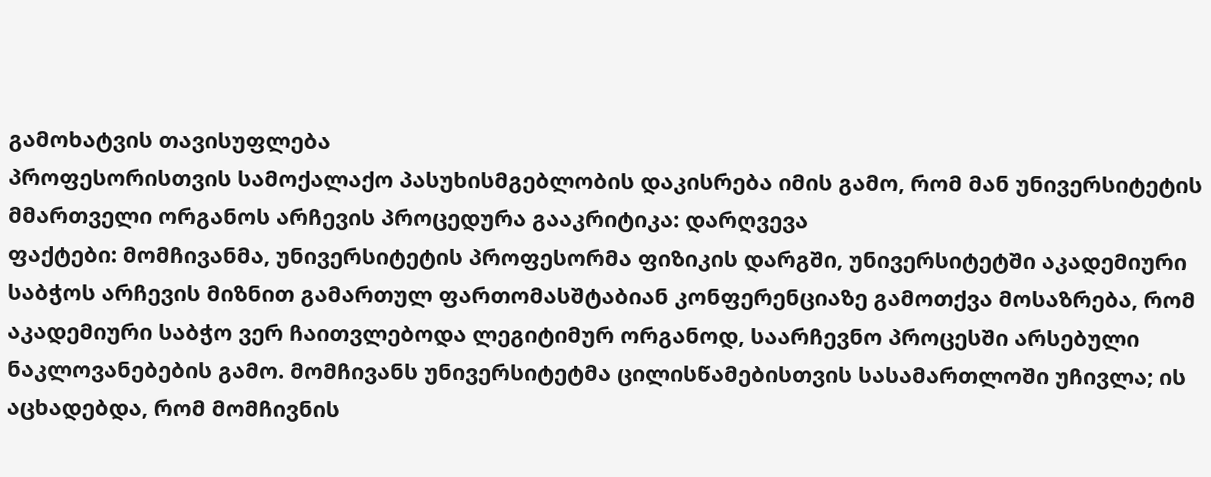გამოხატვის თავისუფლება
პროფესორისთვის სამოქალაქო პასუხისმგებლობის დაკისრება იმის გამო, რომ მან უნივერსიტეტის მმართველი ორგანოს არჩევის პროცედურა გააკრიტიკა: დარღვევა
ფაქტები: მომჩივანმა, უნივერსიტეტის პროფესორმა ფიზიკის დარგში, უნივერსიტეტში აკადემიური საბჭოს არჩევის მიზნით გამართულ ფართომასშტაბიან კონფერენციაზე გამოთქვა მოსაზრება, რომ აკადემიური საბჭო ვერ ჩაითვლებოდა ლეგიტიმურ ორგანოდ, საარჩევნო პროცესში არსებული ნაკლოვანებების გამო. მომჩივანს უნივერსიტეტმა ცილისწამებისთვის სასამართლოში უჩივლა; ის აცხადებდა, რომ მომჩივნის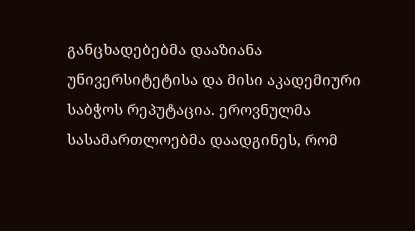განცხადებებმა დააზიანა უნივერსიტეტისა და მისი აკადემიური საბჭოს რეპუტაცია. ეროვნულმა სასამართლოებმა დაადგინეს, რომ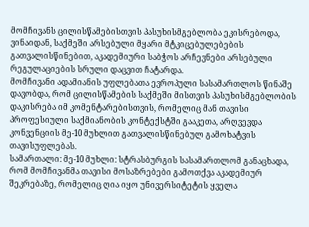მომჩივანს ცილისწამებისთვის პასუხისმგებლობა ეკისრებოდა, ვინაიდან, საქმეში არსებული მყარი მტკიცებულებების გათვალისწინებით, აკადემიური საბჭოს არჩევნები არსებული რეგულაციების სრული დაცვით ჩატარდა.
მომჩივანი ადამიანის უფლებათა ევროპული სასამართლოს წინაშე დავობდა, რომ ცილისწამების საქმეში მისთვის პასუხისმგებლობის დაკისრება იმ კომენტარებისთვის, რომელიც მან თავისი პროფესიული საქმიანობის კონტექსტში გააკეთა, არღვევდა კონვენციის მე-10 მუხლით გათვალისწინებულ გამოხატვის თავისუფლებას.
სამართალი: მე-10 მუხლი: სტრასბურგის სასამართლომ განაცხადა, რომ მომჩივანმა თავისი მოსაზრებები გამოთქვა აკადემიურ შეკრებაზე, რომელიც ღია იყო უნივერსიტეტის ყველა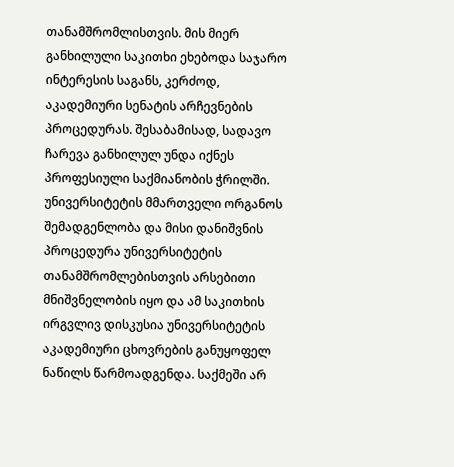თანამშრომლისთვის. მის მიერ განხილული საკითხი ეხებოდა საჯარო ინტერესის საგანს, კერძოდ, აკადემიური სენატის არჩევნების პროცედურას. შესაბამისად, სადავო ჩარევა განხილულ უნდა იქნეს პროფესიული საქმიანობის ჭრილში. უნივერსიტეტის მმართველი ორგანოს შემადგენლობა და მისი დანიშვნის პროცედურა უნივერსიტეტის თანამშრომლებისთვის არსებითი მნიშვნელობის იყო და ამ საკითხის ირგვლივ დისკუსია უნივერსიტეტის აკადემიური ცხოვრების განუყოფელ ნაწილს წარმოადგენდა. საქმეში არ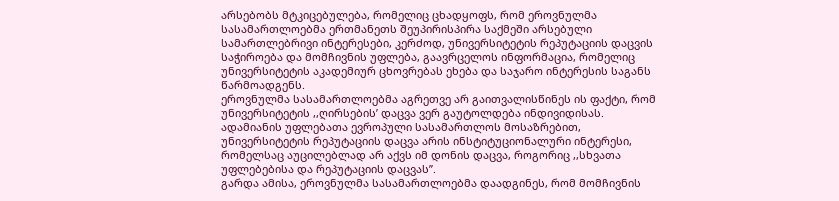არსებობს მტკიცებულება, რომელიც ცხადყოფს, რომ ეროვნულმა სასამართლოებმა ერთმანეთს შეუპირისპირა საქმეში არსებული სამართლებრივი ინტერესები, კერძოდ, უნივერსიტეტის რეპუტაციის დაცვის საჭიროება და მომჩივნის უფლება, გაავრცელოს ინფორმაცია, რომელიც უნივერსიტეტის აკადემიურ ცხოვრებას ეხება და საჯარო ინტერესის საგანს წარმოადგენს.
ეროვნულმა სასამართლოებმა აგრეთვე არ გაითვალისწინეს ის ფაქტი, რომ უნივერსიტეტის ,,ღირსების’ დაცვა ვერ გაუტოლდება ინდივიდისას. ადამიანის უფლებათა ევროპული სასამართლოს მოსაზრებით, უნივერსიტეტის რეპუტაციის დაცვა არის ინსტიტუციონალური ინტერესი, რომელსაც აუცილებლად არ აქვს იმ დონის დაცვა, როგორიც ,,სხვათა უფლებებისა და რეპუტაციის დაცვას’’.
გარდა ამისა, ეროვნულმა სასამართლოებმა დაადგინეს, რომ მომჩივნის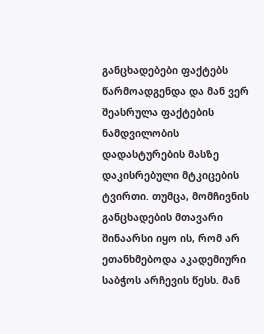განცხადებები ფაქტებს წარმოადგენდა და მან ვერ შეასრულა ფაქტების ნამდვილობის დადასტურების მასზე დაკისრებული მტკიცების ტვირთი. თუმცა, მომჩივნის განცხადების მთავარი შინაარსი იყო ის, რომ არ ეთანხმებოდა აკადემიური საბჭოს არჩევის წესს. მან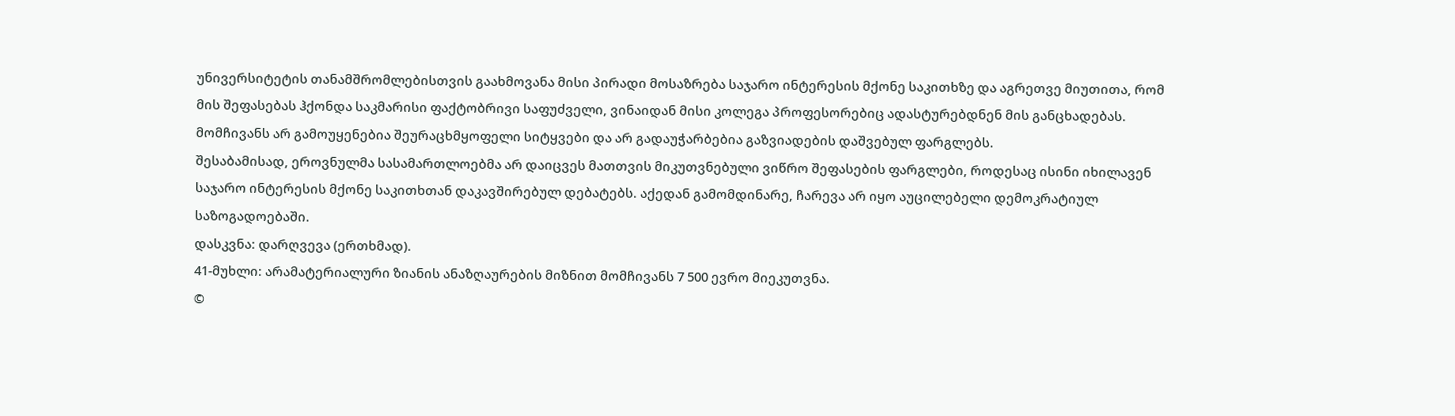უნივერსიტეტის თანამშრომლებისთვის გაახმოვანა მისი პირადი მოსაზრება საჯარო ინტერესის მქონე საკითხზე და აგრეთვე მიუთითა, რომ მის შეფასებას ჰქონდა საკმარისი ფაქტობრივი საფუძველი, ვინაიდან მისი კოლეგა პროფესორებიც ადასტურებდნენ მის განცხადებას. მომჩივანს არ გამოუყენებია შეურაცხმყოფელი სიტყვები და არ გადაუჭარბებია გაზვიადების დაშვებულ ფარგლებს.
შესაბამისად, ეროვნულმა სასამართლოებმა არ დაიცვეს მათთვის მიკუთვნებული ვიწრო შეფასების ფარგლები, როდესაც ისინი იხილავენ საჯარო ინტერესის მქონე საკითხთან დაკავშირებულ დებატებს. აქედან გამომდინარე, ჩარევა არ იყო აუცილებელი დემოკრატიულ საზოგადოებაში.
დასკვნა: დარღვევა (ერთხმად).
41-მუხლი: არამატერიალური ზიანის ანაზღაურების მიზნით მომჩივანს 7 500 ევრო მიეკუთვნა.
©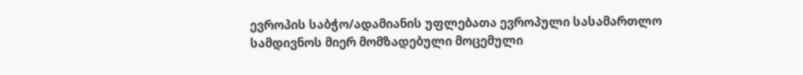ევროპის საბჭო/ადამიანის უფლებათა ევროპული სასამართლო სამდივნოს მიერ მომზადებული მოცემული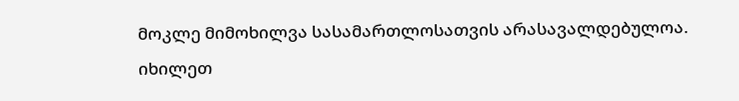მოკლე მიმოხილვა სასამართლოსათვის არასავალდებულოა.
იხილეთ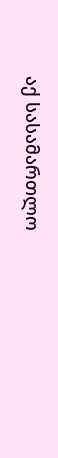აქ სასამართლო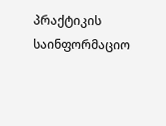პრაქტიკის საინფორმაციო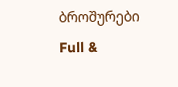ბროშურები
Full &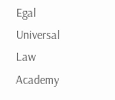Egal Universal Law Academy